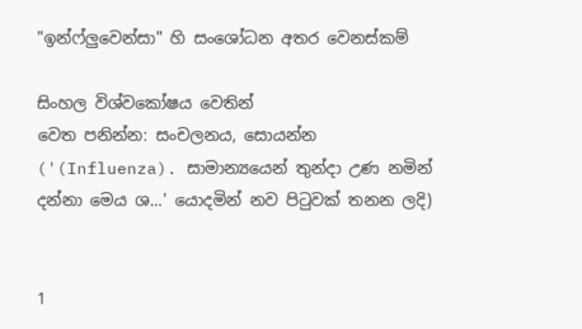"ඉන්ෆ්ලුවෙන්සා" හි සංශෝධන අතර වෙනස්කම්

සිංහල විශ්වකෝෂය වෙතින්
වෙත පනින්න: සංචලනය, සොයන්න
('(Influenza). සාමාන්‍යයෙන් තුන්දා උණ නමින් දන්නා මෙය ශ...' යොදමින් නව පිටුවක් තනන ලදි)


1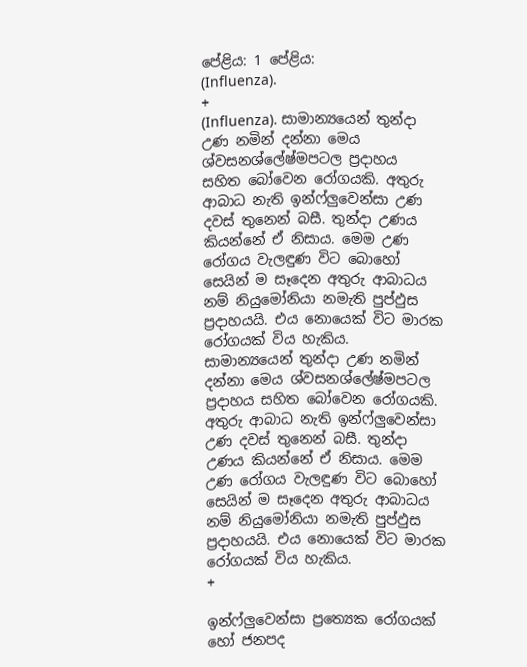පේළිය: 1 පේළිය:
(Influenza).
+
(Influenza). සාමාන්‍යයෙන් තුන්දා උණ නමින් දන්නා මෙය ශ්වසනශ්ලේෂ්මපටල ප්‍රදාහය සහිත බෝවෙන රෝගයකි. අතුරු ආබාධ නැති ඉන්ෆ්ලුවෙන්සා උණ දවස් තුනෙන් බසී. තුන්දා උණය කියන්නේ ඒ නිසාය. මෙම උණ රෝගය වැලඳුණ විට බොහෝ සෙයින් ම සෑදෙන අතුරු ආබාධය නම් නියුමෝනියා නමැති පුප්ඵුස ප්‍රදාහයයි. එය නොයෙක් විට මාරක රෝගයක් විය හැකිය.
සාමාන්‍යයෙන් තුන්දා උණ නමින් දන්නා මෙය ශ්වසනශ්ලේෂ්මපටල ප්‍රදාහය සහිත බෝවෙන රෝගයකි. අතුරු ආබාධ නැති ඉන්ෆ්ලුවෙන්සා උණ දවස් තුනෙන් බසී. තුන්දා උණය කියන්නේ ඒ නිසාය. මෙම උණ රෝගය වැලඳුණ විට බොහෝ සෙයින් ම සෑදෙන අතුරු ආබාධය නම් නියුමෝනියා නමැති පුප්ඵුස ප්‍රදාහයයි. එය නොයෙක් විට මාරක රෝගයක් විය හැකිය.
+

ඉන්ෆ්ලුවෙන්සා ප්‍රත්‍යෙක රෝගයක් හෝ ජනපද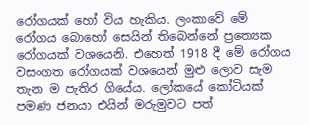රෝගයක් හෝ විය හැකිය. ලංකාවේ මේ රෝගය බොහෝ සෙයින් තිබෙන්නේ ප්‍රත්‍යෙක රෝගයක් වශයෙනි. එහෙත් 1918 දී මේ රෝගය වසංගත රෝගයක් වශයෙන් මුළු ලොව සැම තැන ම පැතිර ගියේය. ලෝකයේ කෝටියක් පමණ ජනයා එයින් මරුමුවට පත්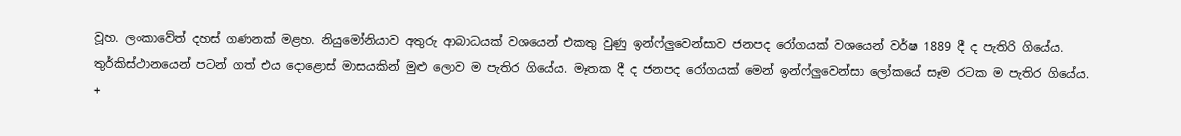වූහ. ලංකාවේත් දහස් ගණනක් මළහ. නියුමෝනියාව අතුරු ආබාධයක් වශයෙන් එකතු වුණු ඉන්ෆ්ලුවෙන්සාව ජනපද රෝගයක් වශයෙන් වර්ෂ 1889 දී ද පැතිරි ගියේය. තුර්කිස්ථානයෙන් පටන් ගත් එය දොළොස් මාසයකින් මුළු ලොව ම පැතිර ගියේය. මෑතක දී ද ජනපද රෝගයක් මෙන් ඉන්ෆ්ලුවෙන්සා ලෝකයේ සෑම රටක ම පැතිර ගියේය.
+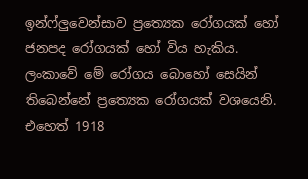ඉන්ෆ්ලුවෙන්සාව ප්‍රත්‍යෙක රෝගයක් හෝ ජනපද රෝගයක් හෝ විය හැකිය. ලංකාවේ මේ රෝගය බොහෝ සෙයින් තිබෙන්නේ ප්‍රත්‍යෙක රෝගයක් වශයෙනි. එහෙත් 1918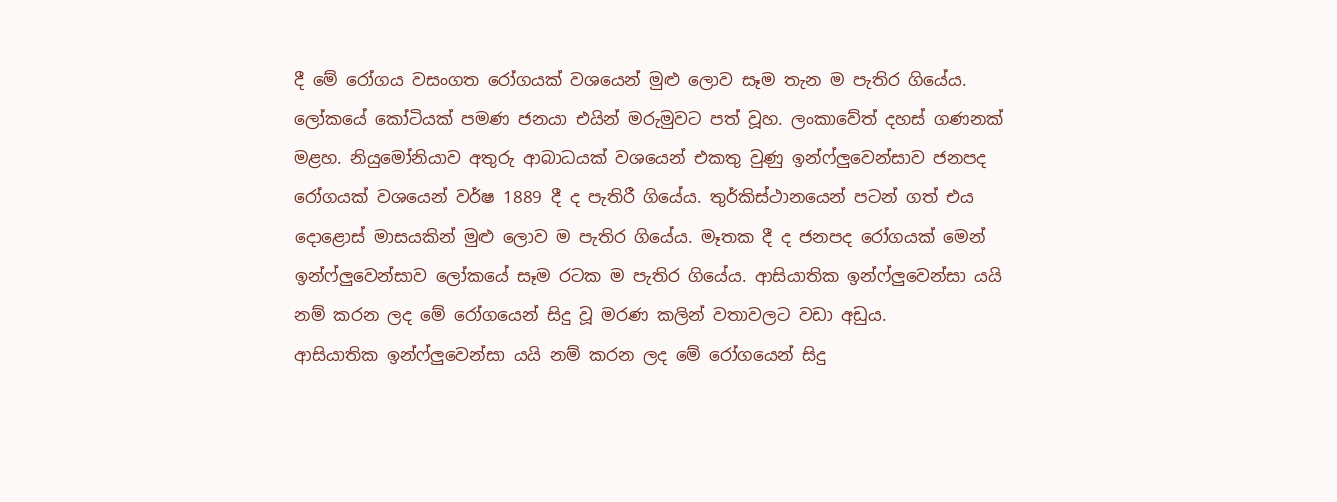දී මේ රෝගය වසංගත රෝගයක් වශයෙන් මුළු ලොව සෑම තැන ම පැතිර ගියේය. ලෝකයේ කෝටියක් පමණ ජනයා එයින් මරුමුවට පත් වූහ. ලංකාවේත් දහස් ගණනක් මළහ. නියුමෝනියාව අතුරු ආබාධයක් වශයෙන් එකතු වුණු ඉන්ෆ්ලුවෙන්සාව ජනපද රෝගයක් වශයෙන් වර්ෂ 1889 දී ද පැතිරී ගියේය. තුර්කිස්ථානයෙන් පටන් ගත් එය දොළොස් මාසයකින් මුළු ලොව ම පැතිර ගියේය. මෑතක දී ද ජනපද රෝගයක් මෙන් ඉන්ෆ්ලුවෙන්සාව ලෝකයේ සෑම රටක ම පැතිර ගියේය. ආසියාතික ඉන්ෆ්ලුවෙන්සා යයි නම් කරන ලද මේ රෝගයෙන් සිදු වූ මරණ කලින් වතාවලට වඩා අඩුය.
ආසියාතික ඉන්ෆ්ලුවෙන්සා යයි නම් කරන ලද මේ රෝගයෙන් සිදු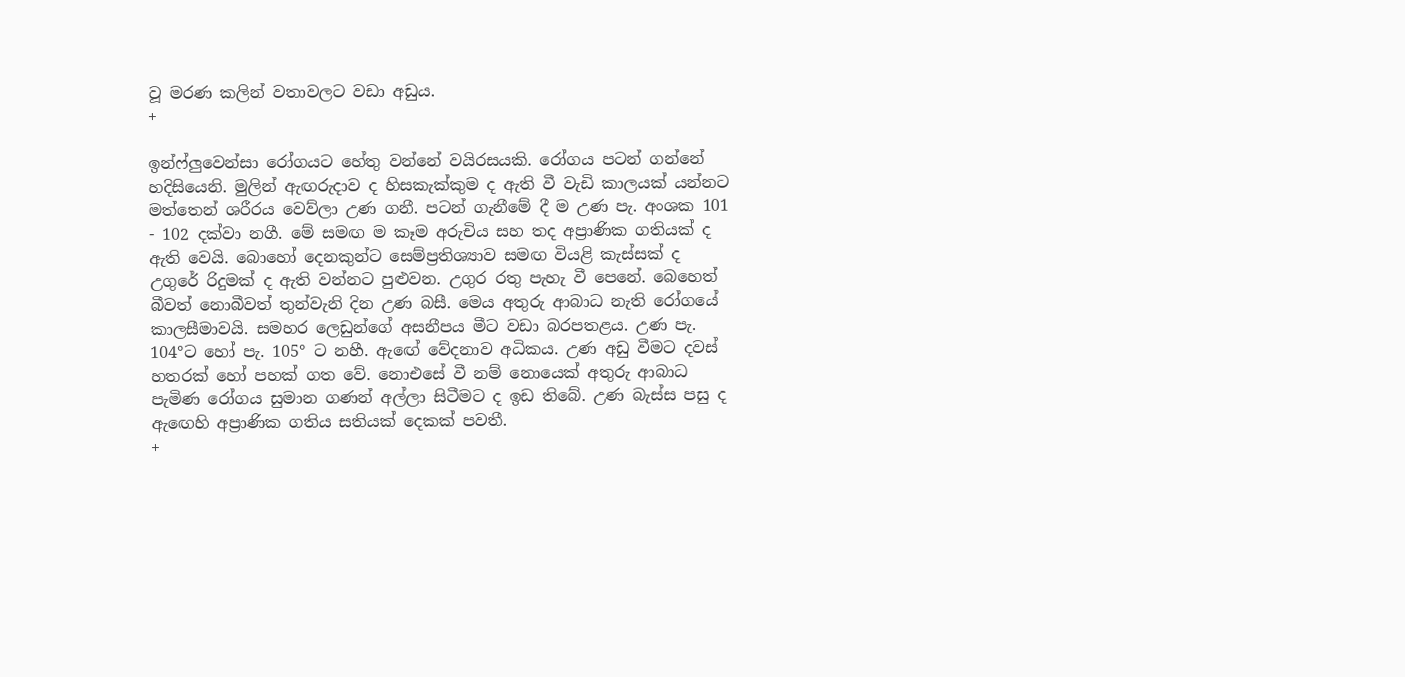වූ මරණ කලින් වතාවලට වඩා අඩුය.
+

ඉන්ෆ්ලුවෙන්සා රෝගයට හේතු වන්නේ වයිරසයකි. රෝගය පටන් ගන්නේ හදිසියෙනි. මුලින් ඇඟරුදාව ද හිසකැක්කුම ද ඇති වී වැඩි කාලයක් යන්නට මත්තෙන් ශරීරය වෙව්ලා උණ ගනී. පටන් ගැනීමේ දී ම උණ පැ. අංශක 101 - 102 දක්වා නගී. මේ සමඟ ම කෑම අරුචිය සහ තද අප්‍රාණික ගතියක් ද ඇති වෙයි. බොහෝ දෙනකුන්ට සෙම්ප්‍රතිශ්‍යාව සමඟ වියළි කැස්සක් ද උගුරේ රිදුමක් ද ඇති වන්නට පුළුවන. උගුර රතු පැහැ වී පෙනේ. බෙහෙත් බීවත් නොබීවත් තුන්වැනි දින උණ බසී. මෙය අතුරු ආබාධ නැති රෝගයේ කාලසීමාවයි. සමහර ලෙඩුන්ගේ අසනීපය මීට වඩා බරපතළය. උණ පැ. 104°ට හෝ පැ. 105° ට නහී. ඇඟේ වේදනාව අධිකය. උණ අඩු වීමට දවස් හතරක් හෝ පහක් ගත වේ. නොඑසේ වී නම් නොයෙක් අතුරු ආබාධ පැමිණ රෝගය සුමාන ගණන් අල්ලා සිටීමට ද ඉඩ තිබේ. උණ බැස්ස පසු ද ඇඟෙහි අප්‍රාණික ගතිය සතියක් දෙකක් පවතී.
+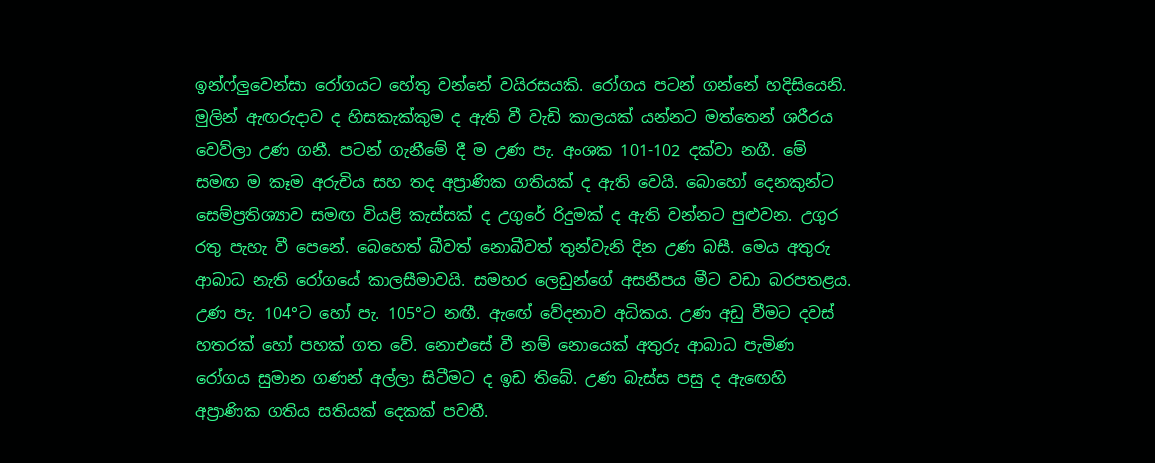ඉන්ෆ්ලුවෙන්සා රෝගයට හේතු වන්නේ වයිරසයකි. රෝගය පටන් ගන්නේ හදිසියෙනි. මුලින් ඇඟරුදාව ද හිසකැක්කුම ද ඇති වී වැඩි කාලයක් යන්නට මත්තෙන් ශරීරය වෙව්ලා උණ ගනී. පටන් ගැනීමේ දී ම උණ පැ. අංශක 101-102 දක්වා නගී. මේ සමඟ ම කෑම අරුචිය සහ තද අප්‍රාණික ගතියක් ද ඇති වෙයි. බොහෝ දෙනකුන්ට සෙම්ප්‍රතිශ්‍යාව සමඟ වියළි කැස්සක් ද උගුරේ රිදුමක් ද ඇති වන්නට පුළුවන. උගුර රතු පැහැ වී පෙනේ. බෙහෙත් බීවත් නොබීවත් තුන්වැනි දින උණ බසී. මෙය අතුරු ආබාධ නැති රෝගයේ කාලසීමාවයි. සමහර ලෙඩුන්ගේ අසනීපය මීට වඩා බරපතළය. උණ පැ. 104°ට හෝ පැ. 105°ට නඟී. ඇඟේ වේදනාව අධිකය. උණ අඩු වීමට දවස් හතරක් හෝ පහක් ගත වේ. නොඑසේ වී නම් නොයෙක් අතුරු ආබාධ පැමිණ රෝගය සුමාන ගණන් අල්ලා සිටීමට ද ඉඩ තිබේ. උණ බැස්ස පසු ද ඇඟෙහි අප්‍රාණික ගතිය සතියක් දෙකක් පවතී.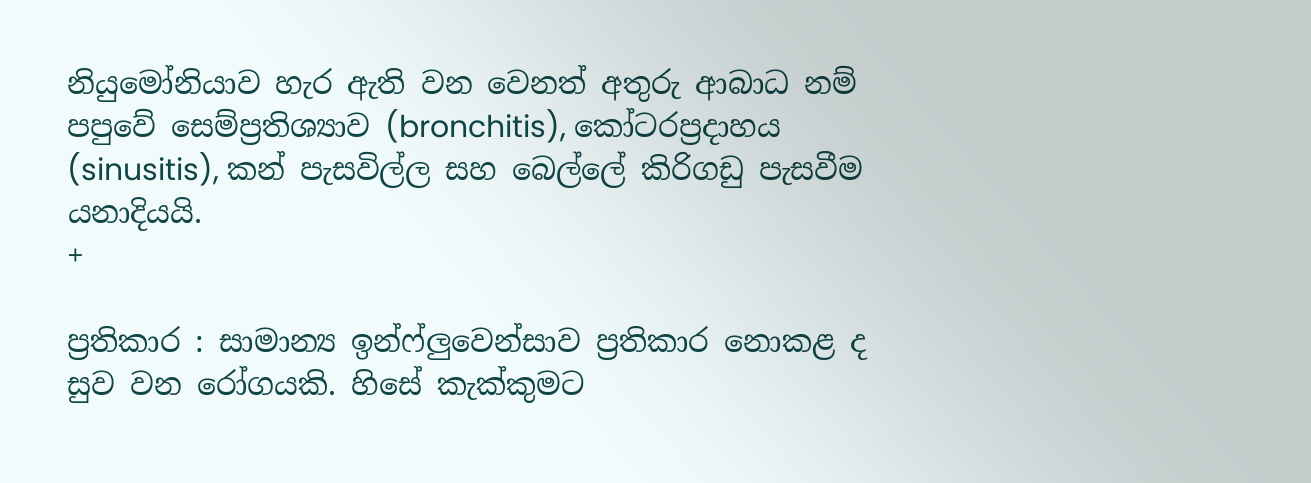නියුමෝනියාව හැර ඇති වන වෙනත් අතුරු ආබාධ නම් පපුවේ සෙම්ප්‍රතිශ්‍යාව (bronchitis), කෝටරප්‍රදාහය (sinusitis), කන් පැසවිල්ල සහ බෙල්ලේ කිරිගඩු පැසවීම යනාදියයි.
+

ප්‍රතිකාර : සාමාන්‍ය ඉන්ෆ්ලුවෙන්සාව ප්‍රතිකාර නොකළ ද සුව වන රෝගයකි. හිසේ කැක්කුමට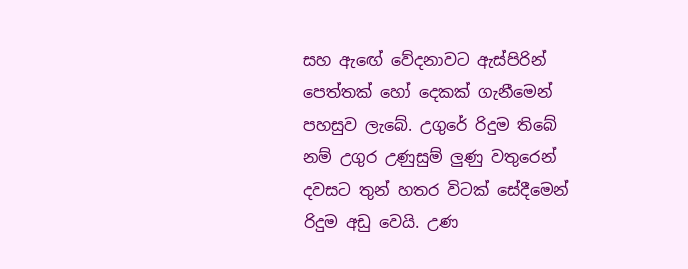සහ ඇඟේ වේදනාවට ඇස්පිරින් පෙත්තක් හෝ දෙකක් ගැනීමෙන් පහසුව ලැබේ. උගුරේ රිදුම තිබේ නම් උගුර උණුසුම් ලුණු වතුරෙන් දවසට තුන් හතර විටක් සේදීමෙන් රිදුම අඩු වෙයි. උණ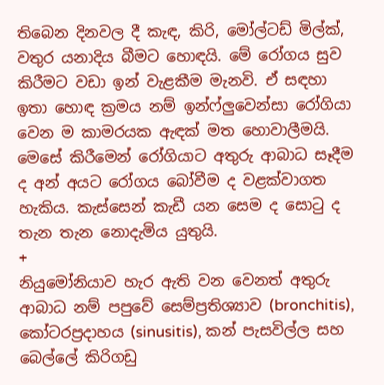තිබෙන දිනවල දී කැඳ, කිරි, මෝල්ටඩ් මිල්ක්, වතුර යනාදිය බීමට හොඳයි. මේ රෝගය සුව කිරීමට වඩා ඉන් වැළකීම මැනවි. ඒ සඳහා ඉතා හොඳ ක්‍රමය නම් ඉන්ෆ්ලුවෙන්සා රෝගියා වෙන ම කාමරයක ඇඳක් මත හොවාලීමයි. මෙසේ කිරීමෙන් රෝගියාට අතුරු ආබාධ සෑදීම ද අන් අයට රෝගය බෝවීම ද වළක්වාගත හැකිය. කැස්සෙන් කැඩී යන සෙම ද සොටු ද තැන තැන නොදැමිය යුතුයි.
+
නියුමෝනියාව හැර ඇති වන වෙනත් අතුරු ආබාධ නම් පපුවේ සෙම්ප්‍රතිශ්‍යාව (bronchitis), කෝටරප්‍රදාහය (sinusitis), කන් පැසවිල්ල සහ බෙල්ලේ කිරිගඩු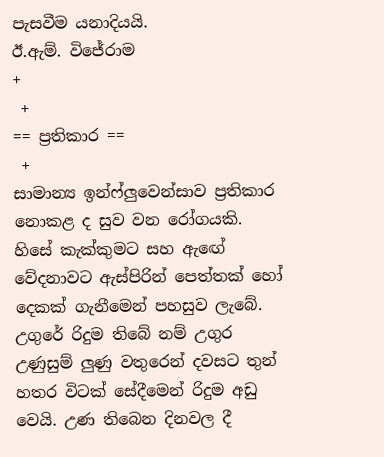පැසවීම යනාදියයි.
ඊ.ඇම්. විජේරාම
+
 +
== ප්‍රතිකාර ==
 +
සාමාන්‍ය ඉන්ෆ්ලුවෙන්සාව ප්‍රතිකාර නොකළ ද සුව වන රෝගයකි. හිසේ කැක්කුමට සහ ඇඟේ වේදනාවට ඇස්පිරින් පෙත්තක් හෝ දෙකක් ගැනීමෙන් පහසුව ලැබේ. උගුරේ රිදුම තිබේ නම් උගුර උණුසුම් ලුණු වතුරෙන් දවසට තුන් හතර විටක් සේදීමෙන් රිදුම අඩු වෙයි. උණ තිබෙන දිනවල දී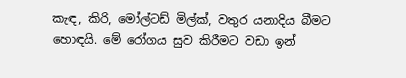කැඳ, කිරි, මෝල්ටඩ් මිල්ක්, වතුර යනාදිය බීමට හොඳයි. මේ රෝගය සුව කිරීමට වඩා ඉන්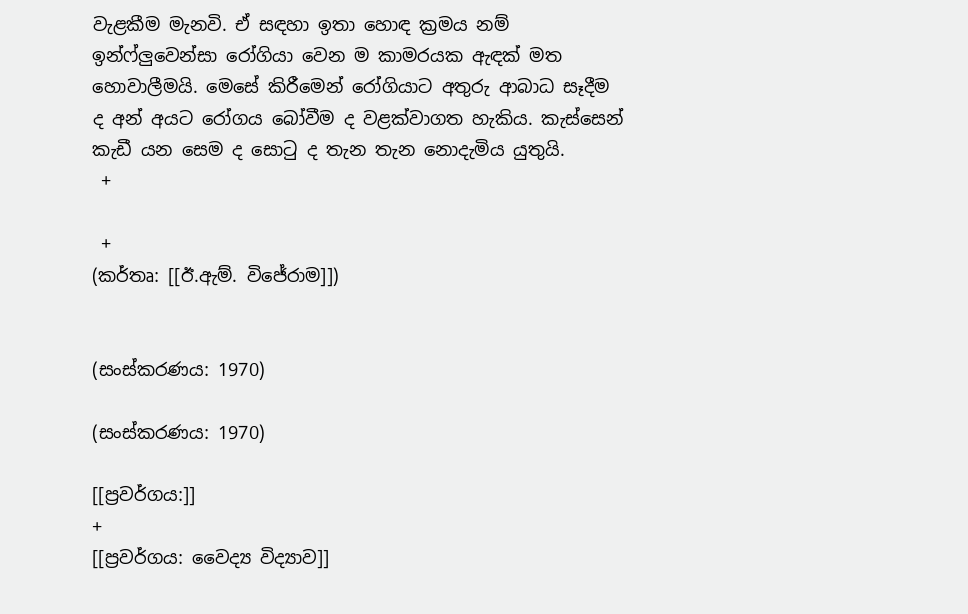වැළකීම මැනවි. ඒ සඳහා ඉතා හොඳ ක්‍රමය නම් ඉන්ෆ්ලුවෙන්සා රෝගියා වෙන ම කාමරයක ඇඳක් මත හොවාලීමයි. මෙසේ කිරීමෙන් රෝගියාට අතුරු ආබාධ සෑදීම ද අන් අයට රෝගය බෝවීම ද වළක්වාගත හැකිය. කැස්සෙන් කැඩී යන සෙම ද සොටු ද තැන තැන නොදැමිය යුතුයි.
 +

 +
(කර්තෘ: [[ඊ.ඇම්. විජේරාම]])


(සංස්කරණය: 1970)

(සංස්කරණය: 1970)

[[ප්‍රවර්ගය:]]
+
[[ප්‍රවර්ගය: වෛද්‍ය විද්‍යාව]]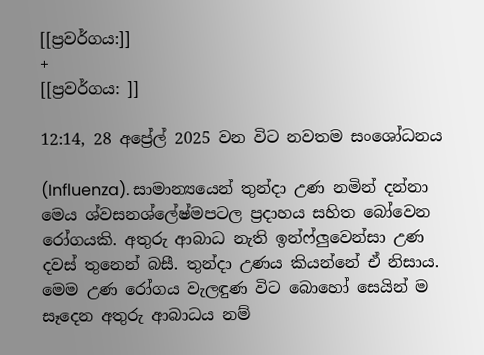[[ප්‍රවර්ගය:]]
+
[[ප්‍රවර්ගය: ]]

12:14, 28 අප්‍රේල් 2025 වන විට නවතම සංශෝධනය

(Influenza). සාමාන්‍යයෙන් තුන්දා උණ නමින් දන්නා මෙය ශ්වසනශ්ලේෂ්මපටල ප්‍රදාහය සහිත බෝවෙන රෝගයකි. අතුරු ආබාධ නැති ඉන්ෆ්ලුවෙන්සා උණ දවස් තුනෙන් බසී. තුන්දා උණය කියන්නේ ඒ නිසාය. මෙම උණ රෝගය වැලඳුණ විට බොහෝ සෙයින් ම සෑදෙන අතුරු ආබාධය නම්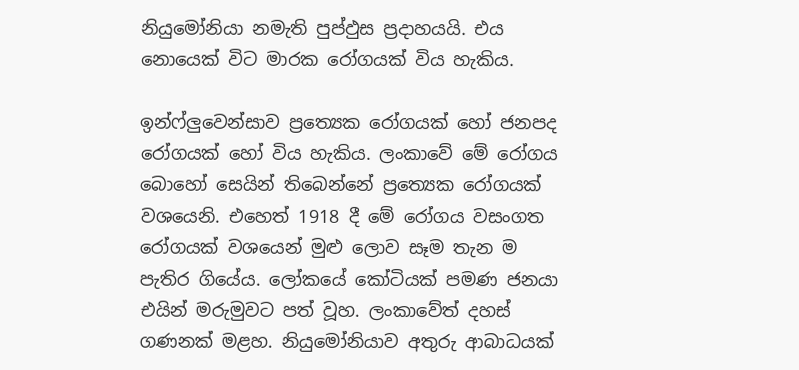නියුමෝනියා නමැති පුප්ඵුස ප්‍රදාහයයි. එය නොයෙක් විට මාරක රෝගයක් විය හැකිය.

ඉන්ෆ්ලුවෙන්සාව ප්‍රත්‍යෙක රෝගයක් හෝ ජනපද රෝගයක් හෝ විය හැකිය. ලංකාවේ මේ රෝගය බොහෝ සෙයින් තිබෙන්නේ ප්‍රත්‍යෙක රෝගයක් වශයෙනි. එහෙත් 1918 දී මේ රෝගය වසංගත රෝගයක් වශයෙන් මුළු ලොව සෑම තැන ම පැතිර ගියේය. ලෝකයේ කෝටියක් පමණ ජනයා එයින් මරුමුවට පත් වූහ. ලංකාවේත් දහස් ගණනක් මළහ. නියුමෝනියාව අතුරු ආබාධයක්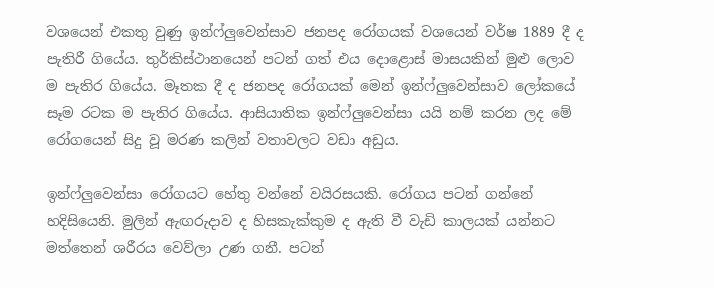වශයෙන් එකතු වුණු ඉන්ෆ්ලුවෙන්සාව ජනපද රෝගයක් වශයෙන් වර්ෂ 1889 දී ද පැතිරී ගියේය. තුර්කිස්ථානයෙන් පටන් ගත් එය දොළොස් මාසයකින් මුළු ලොව ම පැතිර ගියේය. මෑතක දී ද ජනපද රෝගයක් මෙන් ඉන්ෆ්ලුවෙන්සාව ලෝකයේ සෑම රටක ම පැතිර ගියේය. ආසියාතික ඉන්ෆ්ලුවෙන්සා යයි නම් කරන ලද මේ රෝගයෙන් සිදු වූ මරණ කලින් වතාවලට වඩා අඩුය.

ඉන්ෆ්ලුවෙන්සා රෝගයට හේතු වන්නේ වයිරසයකි. රෝගය පටන් ගන්නේ හදිසියෙනි. මුලින් ඇඟරුදාව ද හිසකැක්කුම ද ඇති වී වැඩි කාලයක් යන්නට මත්තෙන් ශරීරය වෙව්ලා උණ ගනී. පටන්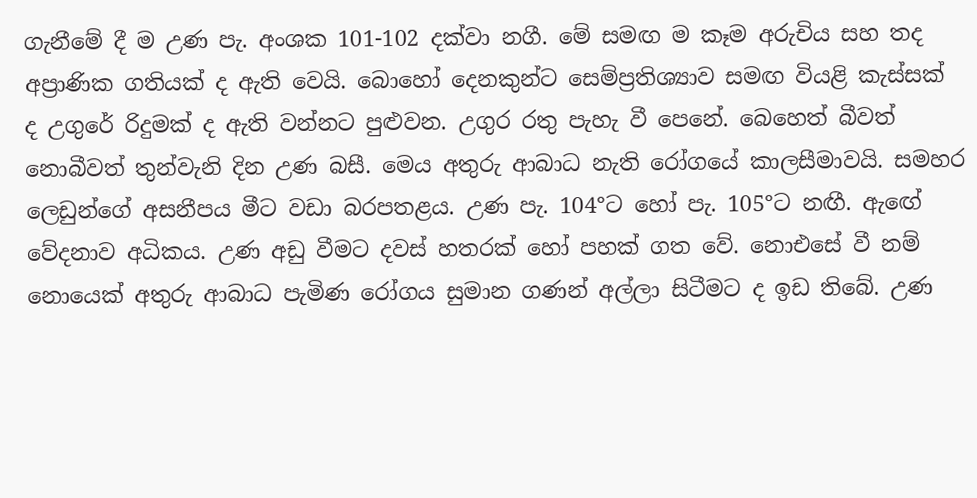ගැනීමේ දී ම උණ පැ. අංශක 101-102 දක්වා නගී. මේ සමඟ ම කෑම අරුචිය සහ තද අප්‍රාණික ගතියක් ද ඇති වෙයි. බොහෝ දෙනකුන්ට සෙම්ප්‍රතිශ්‍යාව සමඟ වියළි කැස්සක් ද උගුරේ රිදුමක් ද ඇති වන්නට පුළුවන. උගුර රතු පැහැ වී පෙනේ. බෙහෙත් බීවත් නොබීවත් තුන්වැනි දින උණ බසී. මෙය අතුරු ආබාධ නැති රෝගයේ කාලසීමාවයි. සමහර ලෙඩුන්ගේ අසනීපය මීට වඩා බරපතළය. උණ පැ. 104°ට හෝ පැ. 105°ට නඟී. ඇඟේ වේදනාව අධිකය. උණ අඩු වීමට දවස් හතරක් හෝ පහක් ගත වේ. නොඑසේ වී නම් නොයෙක් අතුරු ආබාධ පැමිණ රෝගය සුමාන ගණන් අල්ලා සිටීමට ද ඉඩ තිබේ. උණ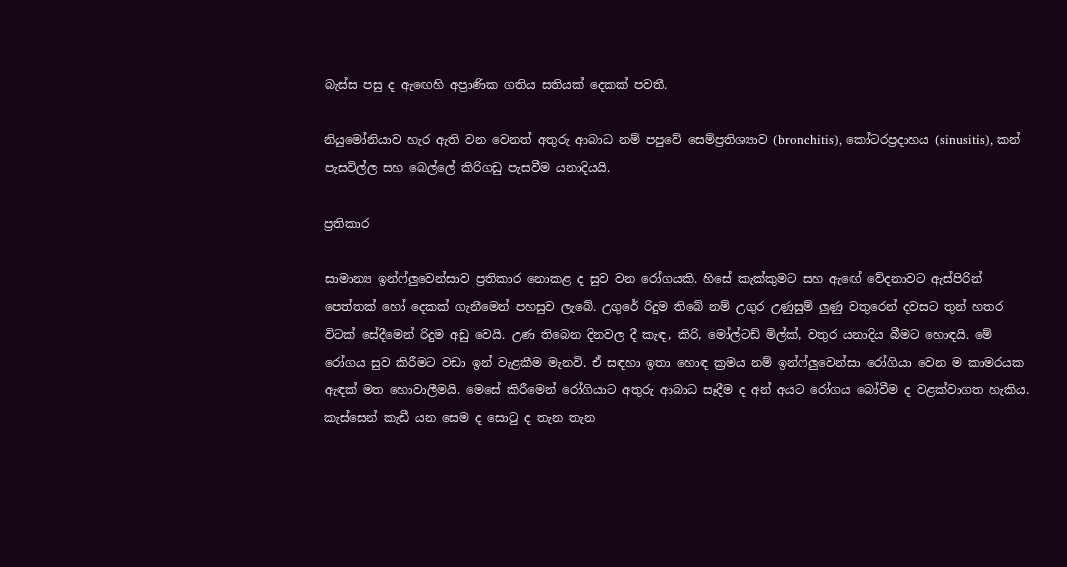බැස්ස පසු ද ඇඟෙහි අප්‍රාණික ගතිය සතියක් දෙකක් පවතී.

නියුමෝනියාව හැර ඇති වන වෙනත් අතුරු ආබාධ නම් පපුවේ සෙම්ප්‍රතිශ්‍යාව (bronchitis), කෝටරප්‍රදාහය (sinusitis), කන් පැසවිල්ල සහ බෙල්ලේ කිරිගඩු පැසවීම යනාදියයි.

ප්‍රතිකාර

සාමාන්‍ය ඉන්ෆ්ලුවෙන්සාව ප්‍රතිකාර නොකළ ද සුව වන රෝගයකි. හිසේ කැක්කුමට සහ ඇඟේ වේදනාවට ඇස්පිරින් පෙත්තක් හෝ දෙකක් ගැනීමෙන් පහසුව ලැබේ. උගුරේ රිදුම තිබේ නම් උගුර උණුසුම් ලුණු වතුරෙන් දවසට තුන් හතර විටක් සේදීමෙන් රිදුම අඩු වෙයි. උණ තිබෙන දිනවල දී කැඳ, කිරි, මෝල්ටඩ් මිල්ක්, වතුර යනාදිය බීමට හොඳයි. මේ රෝගය සුව කිරීමට වඩා ඉන් වැළකීම මැනවි. ඒ සඳහා ඉතා හොඳ ක්‍රමය නම් ඉන්ෆ්ලුවෙන්සා රෝගියා වෙන ම කාමරයක ඇඳක් මත හොවාලීමයි. මෙසේ කිරීමෙන් රෝගියාට අතුරු ආබාධ සෑදීම ද අන් අයට රෝගය බෝවීම ද වළක්වාගත හැකිය. කැස්සෙන් කැඩී යන සෙම ද සොටු ද තැන තැන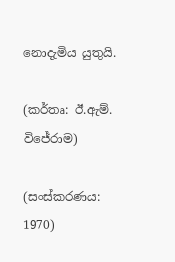නොදැමිය යුතුයි.

(කර්තෘ: ඊ.ඇම්. විජේරාම)

(සංස්කරණය: 1970)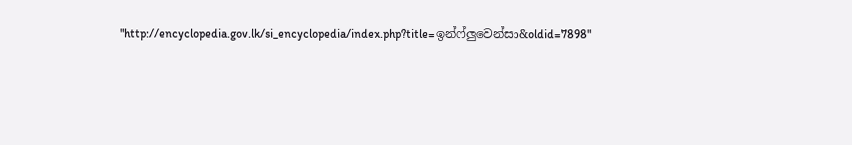"http://encyclopedia.gov.lk/si_encyclopedia/index.php?title=ඉන්ෆ්ලුවෙන්සා&oldid=7898"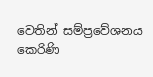වෙතින් සම්ප්‍රවේශනය කෙරිණි